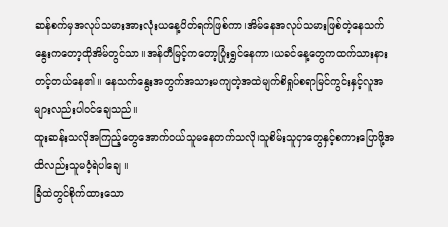ဆန်စက်မှအလုပ်သမားအားလုံးယနေ့ပိတ်ရက်ဖြစ်ကာ၊အိမ်နေအလုပ်သမားဖြစ်တဲ့နေသက်နွေးကတော့ထိုအိမ်တွင်သာ။အန်တီမြင့်ကတော့ပြုံးရွှင်နေကာ၊ယခင်နေ့တွေကထက်သားနားတင့်တယ်နေ၏။ နေသက်နွေးအတွက်အသားမကျတဲ့အထဲမျက်စိရှုပ်စရာမြင်ကွင်းနှင့်လူအများလည်းပါဝင်ချေသည်။
ထူးဆန်းသလိုအကြည့်တွေအောက်ဝယ်သူမနေတက်သလို၊သူစိမ်းသူငှာတွေနှင့်စကားပြောဖို့အထိလည်းသူမဝံ့ရဲပါချေ ။
ခြံထဲတွင်စိုက်ထားသော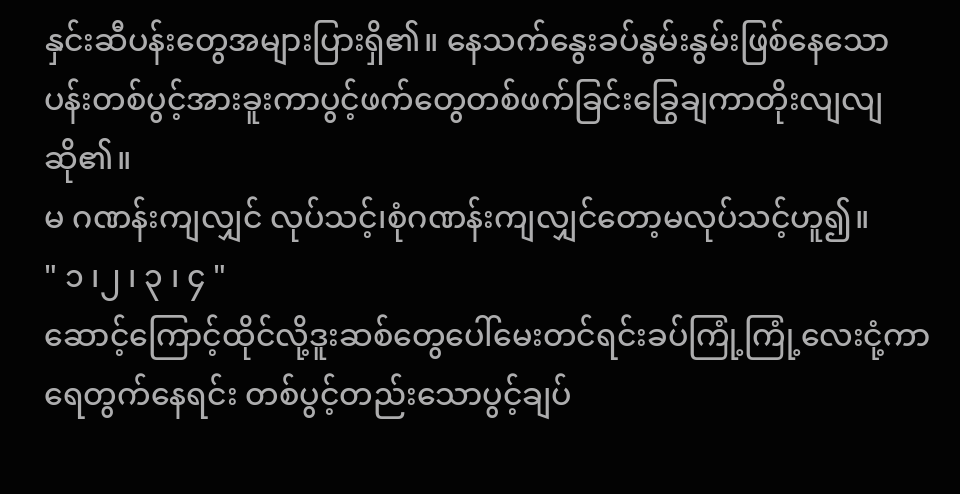နှင်းဆီပန်းတွေအများပြားရှိ၏။ နေသက်နွေးခပ်နွမ်းနွမ်းဖြစ်နေသောပန်းတစ်ပွင့်အားခူးကာပွင့်ဖက်တွေတစ်ဖက်ခြင်းခြွေချကာတိုးလျလျဆို၏။
မ ဂဏန်းကျလျှင် လုပ်သင့်၊စုံဂဏန်းကျလျှင်တော့မလုပ်သင့်ဟူ၍။
" ၁ ၊၂ ၊ ၃ ၊ ၄ "
ဆောင့်ကြောင့်ထိုင်လို့ဒူးဆစ်တွေပေါ်မေးတင်ရင်းခပ်ကြုံ့ကြုံ့လေးငုံ့ကာရေတွက်နေရင်း တစ်ပွင့်တည်းသောပွင့်ချပ်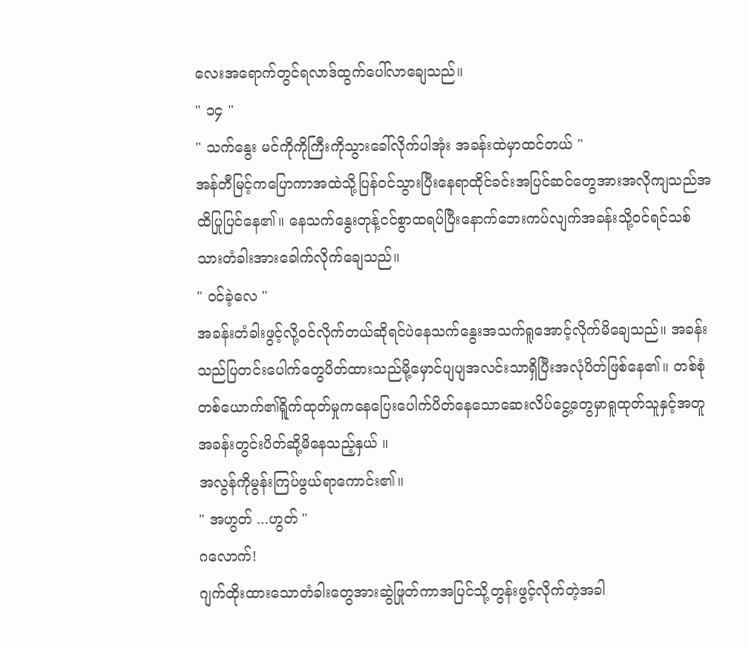လေးအရောက်တွင်ရလာဒ်ထွက်ပေါ်လာချေသည်။
" ၁၄ "
" သက်နွေး မင်ကိုကိုကြီးကိုသွားခေါ်လိုက်ပါအုံး အခန်းထဲမှာထင်တယ် "
အန်တီမြင့်ကပြောကာအထဲသို့ပြန်ဝင်သွားပြီးနေရာထိုင်ခင်းအပြင်ဆင်တွေအားအလိုကျသည်အထိပြုပြင်နေ၏။ နေသက်နွေးတုန့်ငင်စွာထရပ်ပြီးနောက်ဘေးကပ်လျက်အခန်းသို့ဝင်ရင်သစ်သားတံခါးအားခေါက်လိုက်ချေသည်။
" ဝင်ခဲ့လေ "
အခန်းတံခါးဖွင့်လို့ဝင်လိုက်တယ်ဆိုရင်ပဲနေသက်နွေးအသက်ရူအောင့်လိုက်မိချေသည်။ အခန်းသည်ပြတင်းပေါက်တွေပိတ်ထားသည်မို့မှောင်ပျပျအလင်းသာရှိပြီးအလုံပိတ်ဖြစ်နေ၏။ တစ်စုံတစ်ယောက်၏ရိူက်ထုတ်မှုကနေပြေးပေါက်ပိတ်နေသောဆေးလိပ်ငွေ့တွေမှာရူထုတ်သူနှင့်အတူအခန်းတွင်းပိတ်ဆို့မိနေသည့်နှယ် ။
အလွန်ကိုမွန်းကြပ်ဖွယ်ရာကောင်း၏။
" အဟွတ် ...ဟွတ် "
ဂလောက်!
ဂျက်ထိုးထားသောတံခါးတွေအားဆွဲဖြုတ်ကာအပြင်သို့တွန်းဖွင့်လိုက်တဲ့အခါ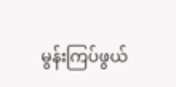မွန်းကြပ်ဖွယ်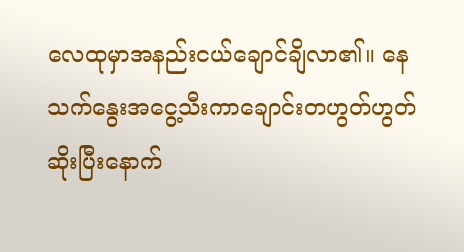လေထုမှာအနည်းငယ်ချောင်ချိလာ၏။ နေသက်နွေးအငွေ့သီးကာချောင်းတဟွတ်ဟွတ်ဆိုးပြီးနောက်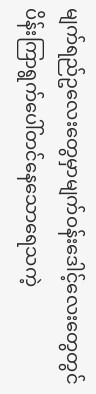မျက်ရည်ဥလေးတွေမှာမျက်ဝန်းဒေါင့်လေးတွေတွင် ပိန်းကြာရွက်ပေါ်တင်နေသောရေသကဲ့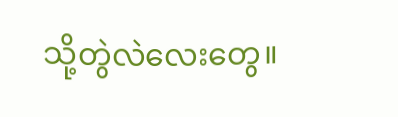သို့တွဲလဲလေးတွေ။